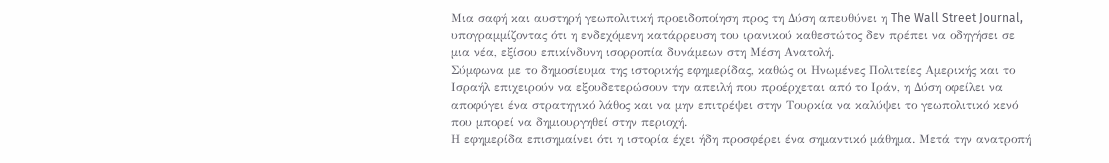Μια σαφή και αυστηρή γεωπολιτική προειδοποίηση προς τη Δύση απευθύνει η The Wall Street Journal, υπογραμμίζοντας ότι η ενδεχόμενη κατάρρευση του ιρανικού καθεστώτος δεν πρέπει να οδηγήσει σε μια νέα, εξίσου επικίνδυνη ισορροπία δυνάμεων στη Μέση Ανατολή.
Σύμφωνα με το δημοσίευμα της ιστορικής εφημερίδας, καθώς οι Ηνωμένες Πολιτείες Αμερικής και το Ισραήλ επιχειρούν να εξουδετερώσουν την απειλή που προέρχεται από το Ιράν, η Δύση οφείλει να αποφύγει ένα στρατηγικό λάθος και να μην επιτρέψει στην Τουρκία να καλύψει το γεωπολιτικό κενό που μπορεί να δημιουργηθεί στην περιοχή.
Η εφημερίδα επισημαίνει ότι η ιστορία έχει ήδη προσφέρει ένα σημαντικό μάθημα. Μετά την ανατροπή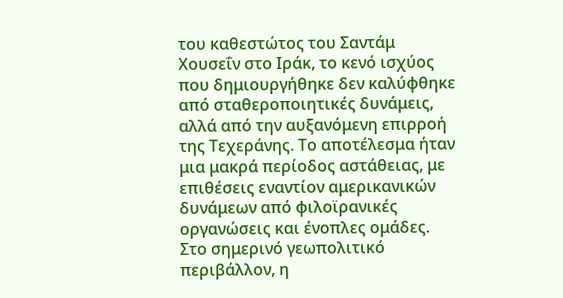του καθεστώτος του Σαντάμ Χουσεΐν στο Ιράκ, το κενό ισχύος που δημιουργήθηκε δεν καλύφθηκε από σταθεροποιητικές δυνάμεις, αλλά από την αυξανόμενη επιρροή της Τεχεράνης. Το αποτέλεσμα ήταν μια μακρά περίοδος αστάθειας, με επιθέσεις εναντίον αμερικανικών δυνάμεων από φιλοϊρανικές οργανώσεις και ένοπλες ομάδες.
Στο σημερινό γεωπολιτικό περιβάλλον, η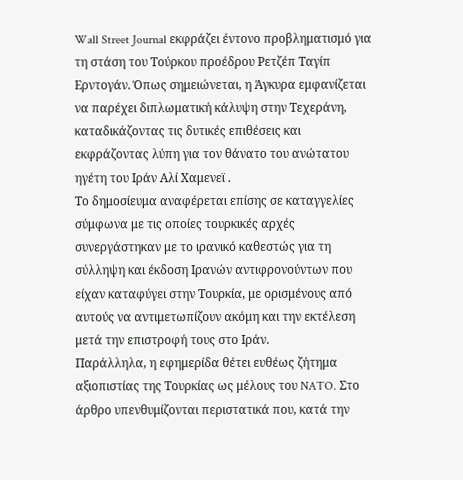Wall Street Journal εκφράζει έντονο προβληματισμό για τη στάση του Τούρκου προέδρου Ρετζέπ Ταγίπ Ερντογάν. Όπως σημειώνεται, η Άγκυρα εμφανίζεται να παρέχει διπλωματική κάλυψη στην Τεχεράνη, καταδικάζοντας τις δυτικές επιθέσεις και εκφράζοντας λύπη για τον θάνατο του ανώτατου ηγέτη του Ιράν Αλί Χαμενεϊ .
Το δημοσίευμα αναφέρεται επίσης σε καταγγελίες σύμφωνα με τις οποίες τουρκικές αρχές συνεργάστηκαν με το ιρανικό καθεστώς για τη σύλληψη και έκδοση Ιρανών αντιφρονούντων που είχαν καταφύγει στην Τουρκία, με ορισμένους από αυτούς να αντιμετωπίζουν ακόμη και την εκτέλεση μετά την επιστροφή τους στο Ιράν.
Παράλληλα, η εφημερίδα θέτει ευθέως ζήτημα αξιοπιστίας της Τουρκίας ως μέλους του NATO. Στο άρθρο υπενθυμίζονται περιστατικά που, κατά την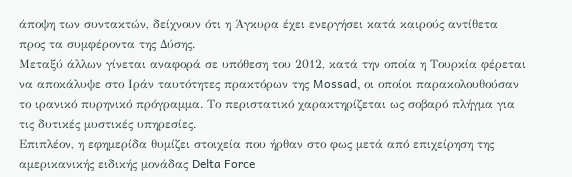άποψη των συντακτών, δείχνουν ότι η Άγκυρα έχει ενεργήσει κατά καιρούς αντίθετα προς τα συμφέροντα της Δύσης.
Μεταξύ άλλων γίνεται αναφορά σε υπόθεση του 2012, κατά την οποία η Τουρκία φέρεται να αποκάλυψε στο Ιράν ταυτότητες πρακτόρων της Mossad, οι οποίοι παρακολουθούσαν το ιρανικό πυρηνικό πρόγραμμα. Το περιστατικό χαρακτηρίζεται ως σοβαρό πλήγμα για τις δυτικές μυστικές υπηρεσίες.
Επιπλέον, η εφημερίδα θυμίζει στοιχεία που ήρθαν στο φως μετά από επιχείρηση της αμερικανικής ειδικής μονάδας Delta Force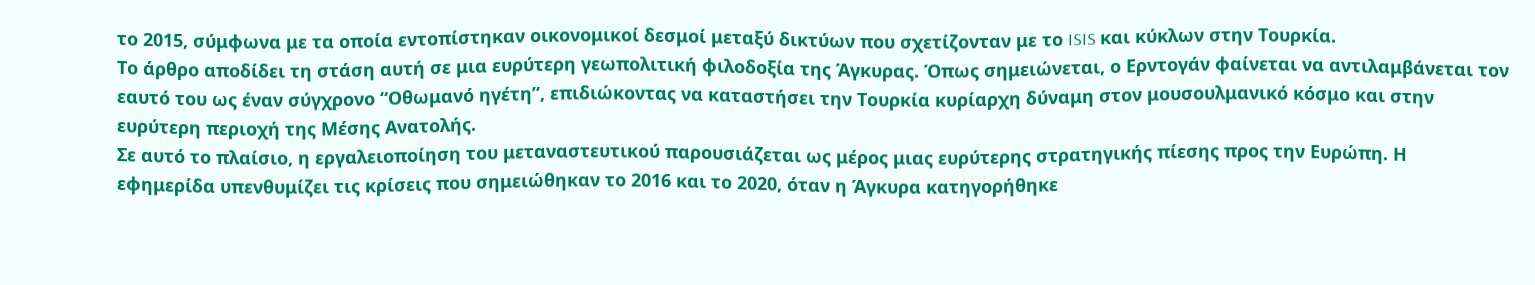το 2015, σύμφωνα με τα οποία εντοπίστηκαν οικονομικοί δεσμοί μεταξύ δικτύων που σχετίζονταν με το ISIS και κύκλων στην Τουρκία.
Το άρθρο αποδίδει τη στάση αυτή σε μια ευρύτερη γεωπολιτική φιλοδοξία της Άγκυρας. Όπως σημειώνεται, ο Ερντογάν φαίνεται να αντιλαμβάνεται τον εαυτό του ως έναν σύγχρονο “Οθωμανό ηγέτη”, επιδιώκοντας να καταστήσει την Τουρκία κυρίαρχη δύναμη στον μουσουλμανικό κόσμο και στην ευρύτερη περιοχή της Μέσης Ανατολής.
Σε αυτό το πλαίσιο, η εργαλειοποίηση του μεταναστευτικού παρουσιάζεται ως μέρος μιας ευρύτερης στρατηγικής πίεσης προς την Ευρώπη. Η εφημερίδα υπενθυμίζει τις κρίσεις που σημειώθηκαν το 2016 και το 2020, όταν η Άγκυρα κατηγορήθηκε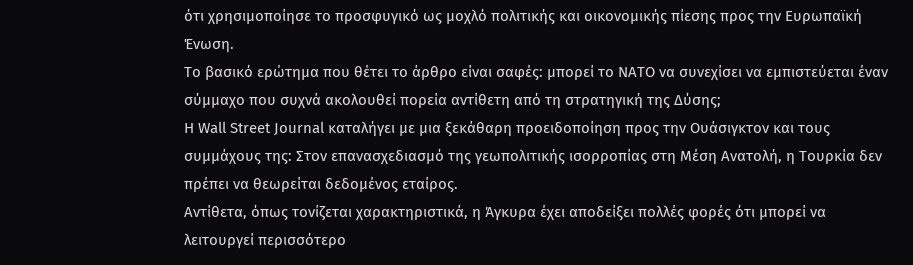ότι χρησιμοποίησε το προσφυγικό ως μοχλό πολιτικής και οικονομικής πίεσης προς την Ευρωπαϊκή Ένωση.
Το βασικό ερώτημα που θέτει το άρθρο είναι σαφές: μπορεί το ΝΑΤΟ να συνεχίσει να εμπιστεύεται έναν σύμμαχο που συχνά ακολουθεί πορεία αντίθετη από τη στρατηγική της Δύσης;
Η Wall Street Journal καταλήγει με μια ξεκάθαρη προειδοποίηση προς την Ουάσιγκτον και τους συμμάχους της: Στον επανασχεδιασμό της γεωπολιτικής ισορροπίας στη Μέση Ανατολή, η Τουρκία δεν πρέπει να θεωρείται δεδομένος εταίρος.
Αντίθετα, όπως τονίζεται χαρακτηριστικά, η Άγκυρα έχει αποδείξει πολλές φορές ότι μπορεί να λειτουργεί περισσότερο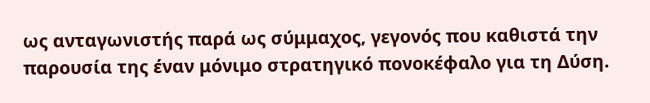ως ανταγωνιστής παρά ως σύμμαχος, γεγονός που καθιστά την παρουσία της έναν μόνιμο στρατηγικό πονοκέφαλο για τη Δύση.